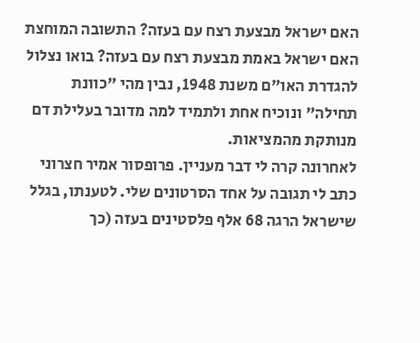האם ישראל מבצעת רצח עם בעזה? התשובה המוחצת
האם ישראל באמת מבצעת רצח עם בעזה? בואו נצלול להגדרת האו"ם משנת 1948, נבין מהי "כוונת תחילה" ונוכיח אחת ולתמיד למה מדובר בעלילת דם מנותקת מהמציאות.
לאחרונה קרה לי דבר מעניין. פרופסור אמיר חצרוני כתב לי תגובה על אחד הסרטונים שלי. לטענתו, בגלל שישראל הרגה 68 אלף פלסטינים בעזה (כך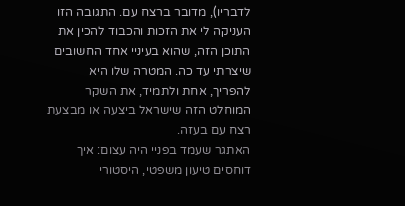לדבריו), מדובר ברצח עם. התגובה הזו העניקה לי את הזכות והכבוד להכין את התוכן הזה, שהוא בעיניי אחד החשובים שיצרתי עד כה. המטרה שלו היא להפריך, אחת ולתמיד, את השקר המוחלט הזה שישראל ביצעה או מבצעת רצח עם בעזה.
האתגר שעמד בפניי היה עצום: איך דוחסים טיעון משפטי, היסטורי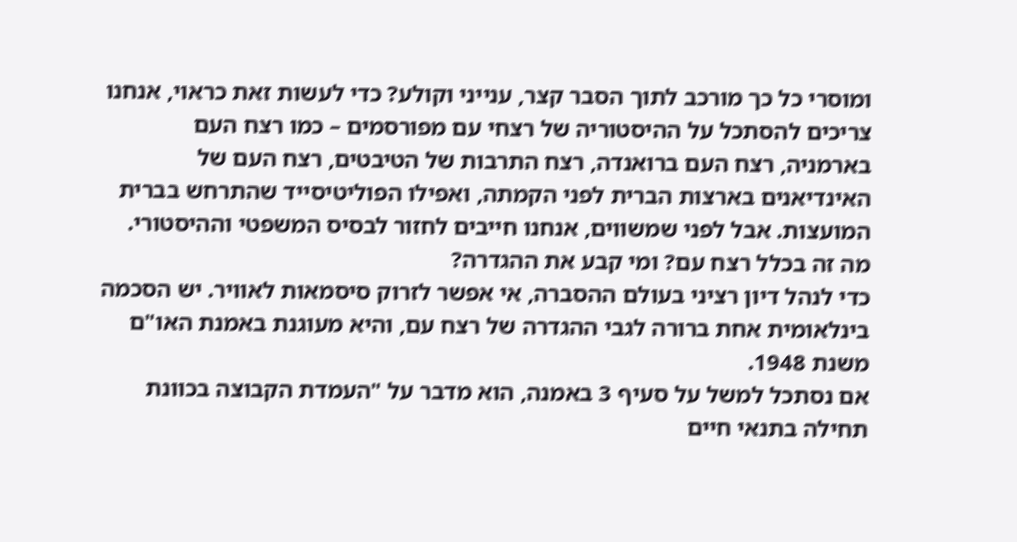ומוסרי כל כך מורכב לתוך הסבר קצר, ענייני וקולע? כדי לעשות זאת כראוי, אנחנו צריכים להסתכל על ההיסטוריה של רצחי עם מפורסמים – כמו רצח העם בארמניה, רצח העם ברואנדה, רצח התרבות של הטיבטים, רצח העם של האינדיאנים בארצות הברית לפני הקמתה, ואפילו הפוליטיסייד שהתרחש בברית המועצות. אבל לפני שמשווים, אנחנו חייבים לחזור לבסיס המשפטי וההיסטורי.
מה זה בכלל רצח עם? ומי קבע את ההגדרה?
כדי לנהל דיון רציני בעולם ההסברה, אי אפשר לזרוק סיסמאות לאוויר. יש הסכמה בינלאומית אחת ברורה לגבי ההגדרה של רצח עם, והיא מעוגנת באמנת האו"ם משנת 1948.
אם נסתכל למשל על סעיף 3 באמנה, הוא מדבר על "העמדת הקבוצה בכוונת תחילה בתנאי חיים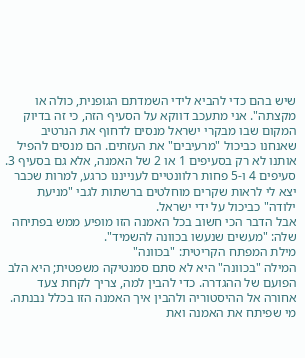שיש בהם כדי להביא לידי השמדתם הגופנית, כולה או מקצתה". אני מתעכב דווקא על הסעיף הזה, כי זה בדיוק המקום שבו מבקרי ישראל מנסים לדחוף את הנרטיב שאנחנו כביכול "מרעיבים" את העזתים. הם מנסים להפיל אותנו לא רק בסעיפים 1 או 2 של האמנה, אלא גם בסעיף 3. סעיפים 4 ו-5 פחות רלוונטיים לענייננו כרגע, למרות שכבר יצא לי לראות שקרים מוחלטים ברשתות לגבי "מניעת ילודה" כביכול על ידי ישראל.
אבל הדבר הכי חשוב בכל האמנה הזו מופיע ממש בפתיחה שלה: "מעשים שנעשו בכוונה להשמיד".
מילת המפתח הקריטית: "בכוונה"
המילה "בכוונה" היא לא סתם סמנטיקה משפטית; היא הלב הפועם של ההגדרה. כדי להבין למה, צריך לקחת צעד אחורה אל ההיסטוריה ולהבין איך האמנה הזו בכלל נבנתה.
מי שפיתח את האמנה ואת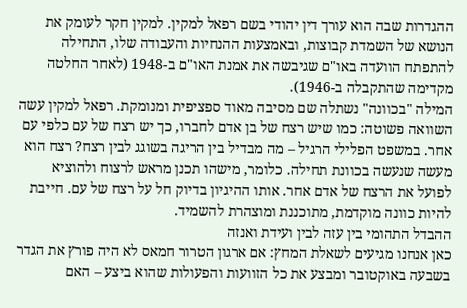ההגדרות שבה הוא עורך דין יהודי בשם רפאל למקין. למקין חקר לעומק את הנושא של השמדת קבוצות, ובאמצעות ההנחיות והעבודה שלו, התחילה להתפתח הוועדה באו"ם שגיבשה את אמנת האו"ם ב-1948 (לאחר החלטה מקדימה שהתקבלה ב-1946).
המילה "בכוונה" נשתלה שם מסיבה מאוד ספציפית ומנומקת. רפאל למקין עשה השוואה פשוטה: כמו שיש רצח של בן אדם לחברו, כך יש רצח של עם כלפי עם אחר. במשפט הפלילי הרגיל – מה מבדיל בין הריגה בשוגג לבין רצח? רצח הוא מעשה שנעשה בכוונת תחילה. כלומר, מישהו תכנן מראש לרצוח ולהוציא לפועל את הרצח של אדם אחר. אותו ההיגיון בדיוק חל על רצח של עם. חייבת להיות כוונה מוקדמת, מתוכננת ומוצהרת להשמיד.
ההבדל התהומי בין עזה לבין ועידת ואנזה
כאן אנחנו מגיעים לשאלת המחץ: אם ארגון הטרור חמאס לא היה פורץ את הגדר בשבעה באוקטובר ומבצע את כל הזוועות והפעולות שהוא ביצע – האם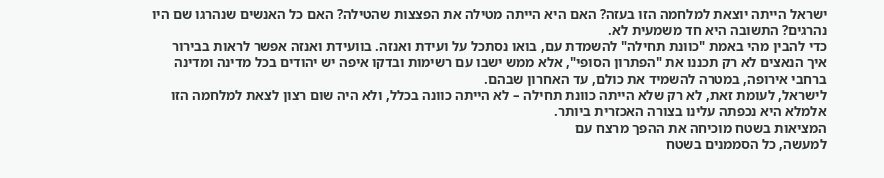ישראל הייתה יוצאת למלחמה הזו בעזה? האם היא הייתה מטילה את הפצצות שהטילה? האם כל האנשים שנהרגו שם היו נהרגים? התשובה היא חד משמעית לא.
כדי להבין מהי באמת "כוונת תחילה" להשמדת עם, בואו נסתכל על ועידת ואנזה. בוועידת ואנזה אפשר לראות בבירור איך הנאצים לא רק תכננו את "הפתרון הסופי", אלא ממש ישבו עם רשימות ובדקו איפה יש יהודים בכל מדינה ומדינה ברחבי אירופה, במטרה להשמיד את כולם, עד האחרון שבהם.
לישראל, לעומת זאת, לא רק שלא הייתה כוונת תחילה – לא הייתה כוונה בכלל, ולא היה שום רצון לצאת למלחמה הזו אלמלא היא נכפתה עלינו בצורה האכזרית ביותר.
המציאות בשטח מוכיחה את ההפך מרצח עם
למעשה, כל הסממנים בשטח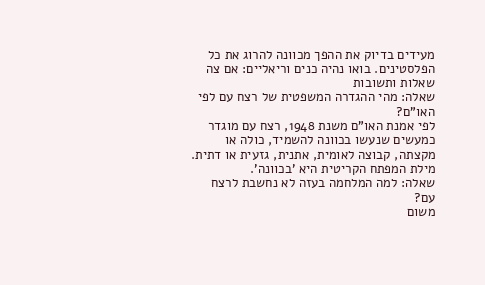מעידים בדיוק את ההפך מכוונה להרוג את כל הפלסטינים. בואו נהיה כנים וריאליים: אם צה
שאלות ותשובות
שאלה: מהי ההגדרה המשפטית של רצח עם לפי האו"ם?
לפי אמנת האו"ם משנת 1948, רצח עם מוגדר כמעשים שנעשו בכוונה להשמיד, כולה או מקצתה, קבוצה לאומית, אתנית, גזעית או דתית. מילת המפתח הקריטית היא 'בכוונה'.
שאלה: למה המלחמה בעזה לא נחשבת לרצח עם?
משום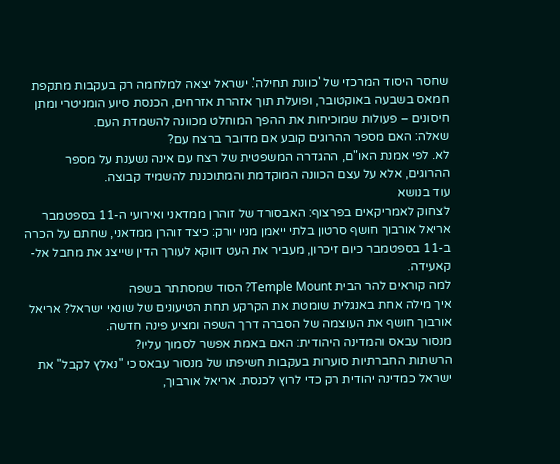שחסר היסוד המרכזי של 'כוונת תחילה'. ישראל יצאה למלחמה רק בעקבות מתקפת חמאס בשבעה באוקטובר, ופועלת תוך אזהרת אזרחים, הכנסת סיוע הומניטרי ומתן חיסונים – פעולות שמוכיחות את ההפך המוחלט מכוונה להשמדת העם.
שאלה: האם מספר ההרוגים קובע אם מדובר ברצח עם?
לא. לפי אמנת האו"ם, ההגדרה המשפטית של רצח עם אינה נשענת על מספר ההרוגים, אלא על עצם הכוונה המוקדמת והמתוכננת להשמיד קבוצה.
עוד בנושא
לצחוק לאמריקאים בפרצוף: האבסורד של זוהרן ממדאני ואירועי ה-11 בספטמבר
אריאל אורבוך חושף סרטון בלתי ייאמן מניו יורק: כיצד זוהרן ממדאני, שחתם על הכרה ב-11 בספטמבר כיום זיכרון, מעביר את העט דווקא לעורך הדין שייצג את מחבל אל-קאעידה.
למה קוראים להר הבית Temple Mount? הסוד שמסתתר בשפה
איך מילה אחת באנגלית שומטת את הקרקע תחת הטיעונים של שונאי ישראל? אריאל אורבוך חושף את העוצמה של הסברה דרך השפה ומציע פינה חדשה.
מנסור עבאס והמדינה היהודית: האם באמת אפשר לסמוך עליו?
הרשתות החברתיות סוערות בעקבות חשיפתו של מנסור עבאס כי "נאלץ לקבל" את ישראל כמדינה יהודית רק כדי לרוץ לכנסת. אריאל אורבוך,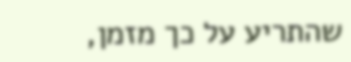שהתריע על כך מזמן,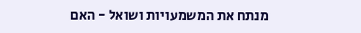מנתח את המשמעויות ושואל - האם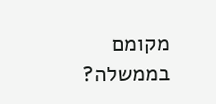מקומם בממשלה?